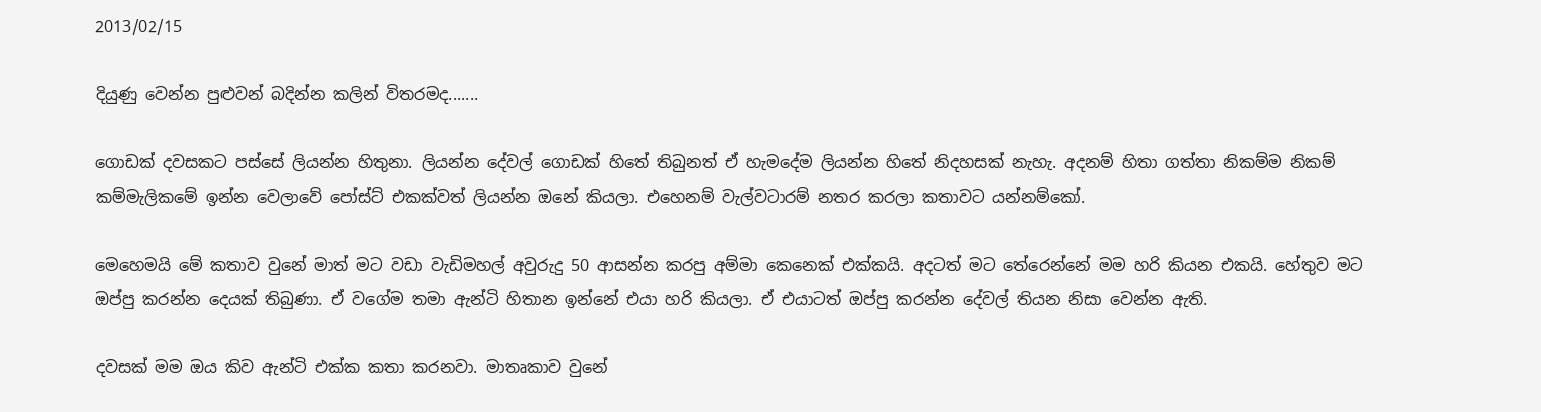2013/02/15

දියුණු වෙන්න පුළුවන් බදින්න කලින් විතරමද.......

ගොඩක් දවසකට පස්සේ ලියන්න හිතුනා. ලියන්න දේවල් ගොඩක් හිතේ තිබුනත් ඒ හැමදේම ලියන්න හිතේ නිදහසක් නැහැ. අදනම් හිතා ගත්තා නිකම්ම නිකම් කම්මැලිකමේ ඉන්න වෙලාවේ පෝස්ට් එකක්වත් ලියන්න ඔනේ කියලා. එහෙනම් වැල්වටාරම් නතර කරලා කතාවට යන්නම්කෝ.

මෙහෙමයි මේ කතාව වුනේ මාත් මට වඩා වැඩිමහල් අවුරුදු 50 ආසන්න කරපු අම්මා කෙනෙක් එක්කයි. අදටත් මට තේරෙන්නේ මම හරි කියන එකයි. හේතුව මට ඔප්පු කරන්න දෙයක් තිබුණා. ඒ වගේම තමා ඇන්ටි හිතාන ඉන්නේ එයා හරි කියලා. ඒ එයාටත් ඔප්පු කරන්න දේවල් තියන නිසා වෙන්න ඇති.

දවසක් මම ඔය කිව ඇන්ටි එක්ක කතා කරනවා. මාතෘකාව වුනේ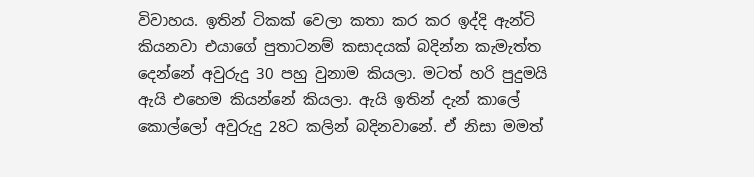විවාහය. ඉතින් ටිකක් වෙලා කතා කර කර ඉද්දි ඇන්ටි කියනවා එයාගේ පුතාටනම් කසාදයක් බදින්න කැමැත්ත දෙන්නේ අවුරුදු 30 පහු වුනාම කියලා. මටත් හරි පුදුමයි ඇයි එහෙම කියන්නේ කියලා. ඇයි ඉතින් දැන් කාලේ කොල්ලෝ අවුරුදු 28ට කලින් බදිනවානේ. ඒ නිසා මමත්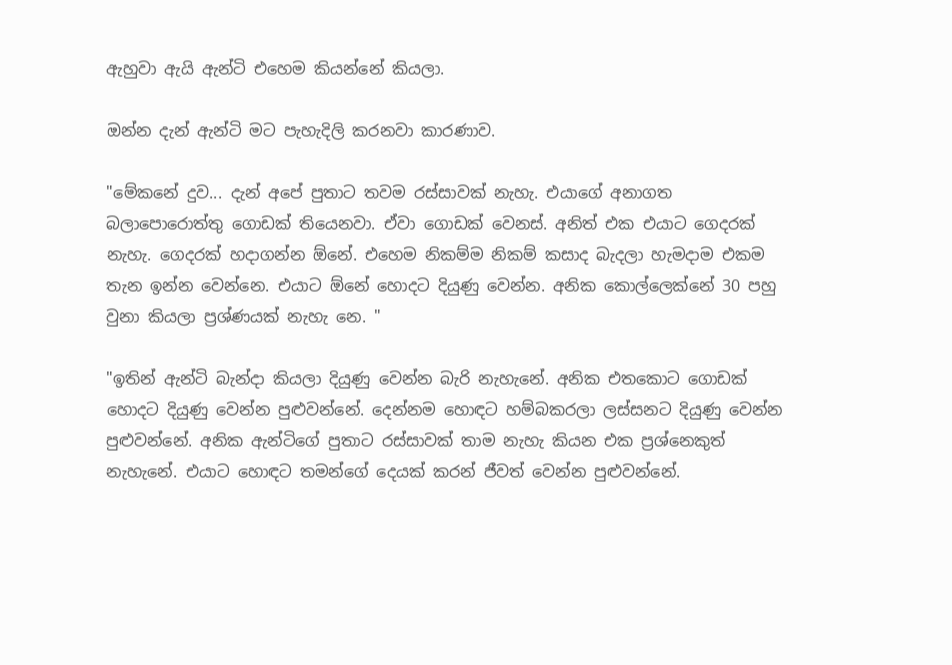ඇහුවා ඇයි ඇන්ටි එහෙම කියන්නේ කියලා.

ඔන්න දැන් ඇන්ටි මට පැහැදිලි කරනවා කාරණාව.

"මේකනේ දුව... දැන් අපේ පුතාට තවම රස්සාවක් නැහැ. එයාගේ අනාගත බලාපොරොත්තු ගොඩක් තියෙනවා. ඒවා ගොඩක් වෙනස්. අනිත් එක එයාට ගෙදරක් නැහැ. ගෙදරක් හදාගන්න ඕනේ. එහෙම නිකම්ම නිකම් කසාද බැදලා හැමදාම එකම තැන ඉන්න වෙන්නෙ. එයාට ඕනේ හොදට දියුණු වෙන්න. අනික කොල්ලෙක්නේ 30 පහු වුනා කියලා ප්‍රශ්ණයක් නැහැ නෙ. "

"ඉතින් ඇන්ටි බැන්දා කියලා දියුණු වෙන්න බැරි නැහැනේ. අනික එතකොට ගොඩක් හොදට දියුණු වෙන්න පුළුවන්නේ. දෙන්නම හොඳට හම්බකරලා ලස්සනට දියුණු වෙන්න පුළුවන්නේ. අනික ඇන්ටිගේ පුතාට රස්සාවක් තාම නැහැ කියන එක ප්‍රශ්නෙකුත් නැහැනේ. එයාට හොඳට තමන්ගේ දෙයක් කරන් ජීවත් වෙන්න පුළුවන්නේ.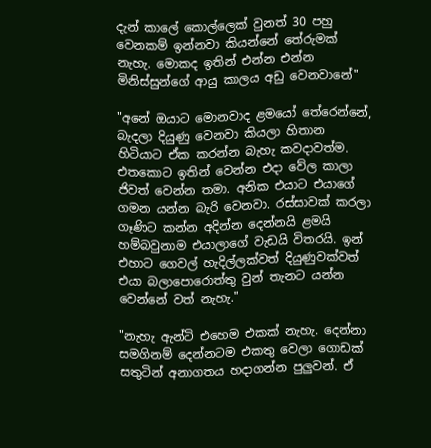දැන් කාලේ කොල්ලෙක් වුනත් 30 පහු වෙනකම් ඉන්නවා කියන්නේ තේරුමක් නැහැ. මොකද ඉතින් එන්න එන්න මිනිස්සුන්ගේ ආයු කාලය අඩු වෙනවානේ"

"අනේ ඔයාට මොනවාද ළමයෝ තේරෙන්නේ, බැදලා දියුණු වෙනවා කියලා හිතාන හිටියාට ඒක කරන්න බැහැ කවදාවත්ම. එතකොට ඉතින් වෙන්න එදා වේල කාලා ජිවත් වෙන්න තමා. අනික එයාට එයාගේ ගමන යන්න බැරි වෙනවා. රස්සාවක් කරලා ගෑණිට කන්න අදින්න දෙන්නයි ළමයි හම්බවුනාම එයාලාගේ වැඩයි විතරයි. ඉන් එහාට ගෙවල් හැදිල්ලක්වත් දියුණුවක්වත් එයා බලාපොරොත්තු වුන් තැනට යන්න වෙන්නේ වත් නැහැ."

"නැහැ ඇන්ටි එහෙම එකක් නැහැ. දෙන්නා සමගිනම් දෙන්නටම එකතු වෙලා ගොඩක් සතුටින් අනාගතය හදාගන්න පුලුවන්. ඒ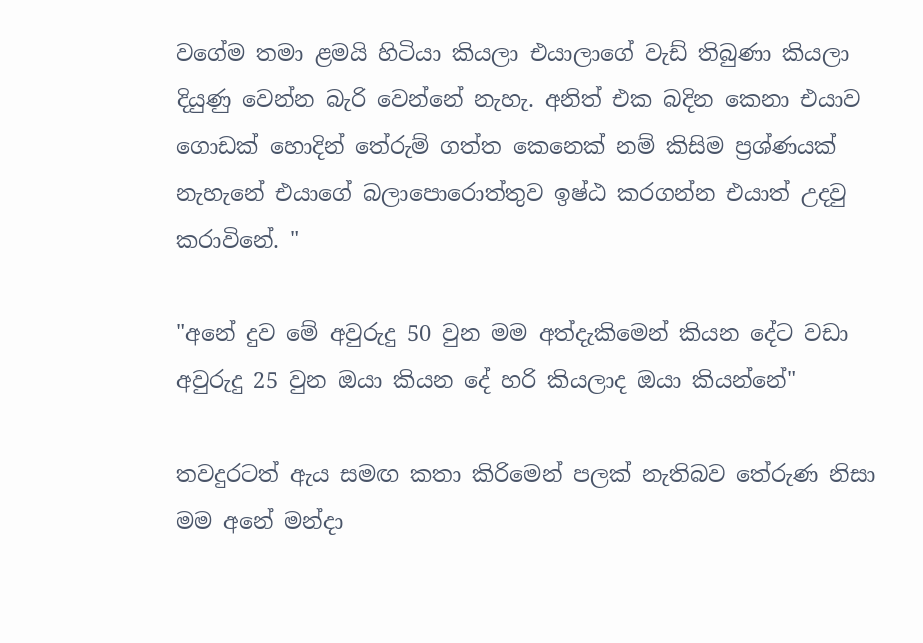වගේම තමා ළමයි හිටියා කියලා එයාලාගේ වැඩ් තිබුණා කියලා දියුණු වෙන්න බැරි වෙන්නේ නැහැ. අනිත් එක බදින කෙනා එයාව ගොඩක් හොදින් තේරුම් ගත්ත කෙනෙක් නම් කිසිම ප්‍රශ්ණයක් නැහැනේ එයාගේ බලාපොරොත්තුව ඉෂ්ඨ කරගන්න එයාත් උදවු කරාවිනේ. "

"අනේ දුව මේ අවුරුදු 50 වුන මම අත්දැකිමෙන් කියන දේට වඩා අවුරුදු 25 වුන ඔයා කියන දේ හරි කියලාද ඔයා කියන්නේ"

තවදුරටත් ඇය සමඟ කතා කිරිමෙන් පලක් නැතිබව තේරුණ නිසා මම අනේ මන්දා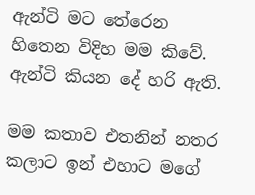ඇන්ටි මට තේරෙන හිතෙන විදිහ මම කිවේ. ඇන්ටි කියන දේ හරි ඇති.

මම කතාව එතනින් නතර කලාට ඉන් එහාට මගේ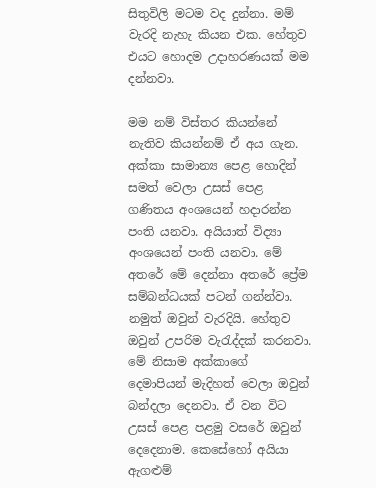සිතුවිලි මටම වද දුන්නා. මම් වැරදි නැහැ කියන එක. හේතුව එයට හොදම උදාහරණයක් මම දන්නවා.

මම නම් විස්තර කියන්නේ නැතිව කියන්නම් ඒ අය ගැන. අක්කා සාමාන්‍ය පෙළ හොදින් සමත් වෙලා උසස් පෙළ ගණිතය අංශයෙන් හදාරන්න පංති යනවා. අයියාත් විද්‍යා අංශයෙන් පංති යනවා. මේ අතරේ මේ දෙන්නා අතරේ ප්‍රේම සම්බන්ධයක් පටන් ගන්න්වා. නමුත් ඔවුන් වැරදියි. හේතුව ඔවුන් උපරිම වැරැද්දක් කරනවා. මේ නිසාම අක්කාගේ දෙමාපියන් මැදිහත් වෙලා ඔවුන් බන්දලා දෙනවා. ඒ වන විට උසස් පෙළ පළමු වසරේ ඔවුන් දෙදෙනාම. කෙසේහෝ අයියා ඇගළුම්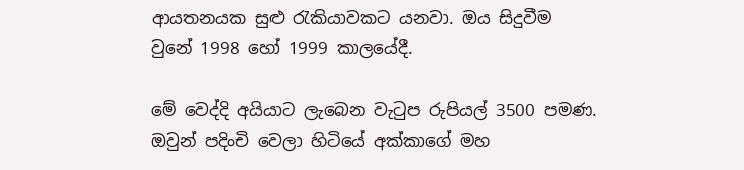ආයතනයක සුළු රැකියාවකට යනවා. ඔය සිදුවීම වුනේ 1998 හෝ 1999 කාලයේදී.

මේ වෙද්දි අයියාට ලැබෙන වැටුප රුපියල් 3500 පමණ. ඔවුන් පදිංචි වෙලා හිටියේ අක්කාගේ මහ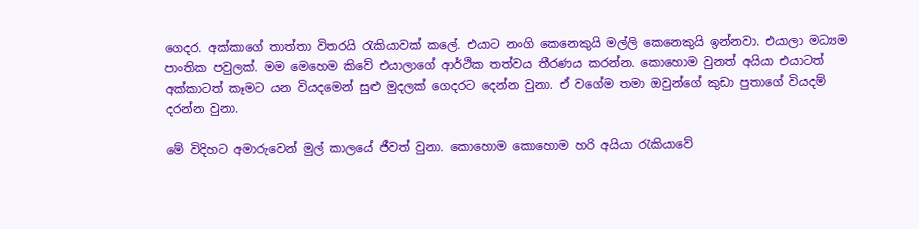ගෙදර. අක්කාගේ තාත්තා විතරයි රැකියාවක් කලේ. එයාට නංගි කෙනෙකුයි මල්ලි කෙනෙකුයි ඉන්නවා. එයාලා මධ්‍යම පාංතික පවුලක්. මම මෙහෙම කිවේ එයාලාගේ ආර්ථික තත්වය තීරණය කරන්න. කොහොම වුනත් අයියා එයාටත් අක්කාටත් කෑමට යන වියදමෙන් සුළු මුදලක් ගෙදරට දෙන්න වුනා. ඒ වගේම තමා ඔවුන්ගේ කුඩා පුතාගේ වියදම් දරන්න වුනා.

මේ විදිහට අමාරුවෙන් මුල් කාලයේ ජීවත් වුනා. කොහොම කොහොම හරි අයියා රැකියාවේ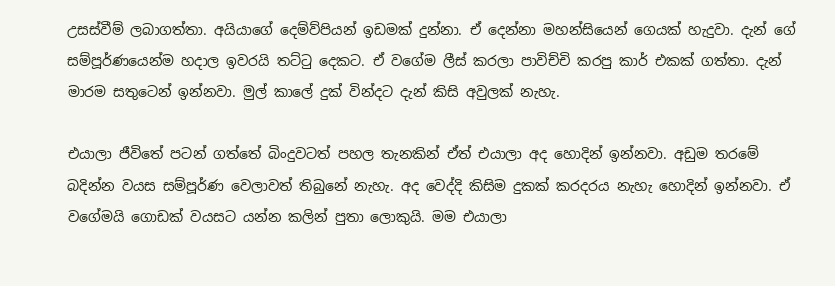උසස්වීම් ලබාගත්තා. අයියාගේ දෙම්ව්පියන් ඉඩමක් දුන්නා. ඒ දෙන්නා මහන්සියෙන් ගෙයක් හැදුවා. දැන් ගේ සම්පූර්ණයෙන්ම හදාල ඉවරයි තට්ටු දෙකට. ඒ වගේම ලීස් කරලා පාවිච්චි කරපු කාර් එකක් ගත්තා. දැන් මාරම සතුටෙන් ඉන්නවා. මුල් කාලේ දුක් වින්දට දැන් කිසි අවුලක් නැහැ.

එයාලා ජීවිතේ පටන් ගත්තේ බිංදුවටත් පහල තැනකින් ඒත් එයාලා අද හොදින් ඉන්නවා. අඩුම තරමේ බදින්න වයස සම්පූර්ණ වෙලාවත් තිබුනේ නැහැ. අද වෙද්දි කිසිම දුකක් කරදරය නැහැ හොදින් ඉන්නවා. ඒ වගේමයි ගොඩක් වයසට යන්න කලින් පුතා ලොකුයි. මම එයාලා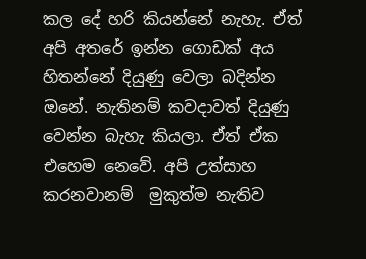කල දේ හරි කියන්නේ නැහැ. ඒත් අපි අතරේ ඉන්න ගොඩක් අය හිතන්නේ දියුණු වෙලා බදින්න ඔනේ. නැතිනම් කවදාවත් දියුණු වෙන්න බැහැ කියලා. ඒත් ඒක එහෙම නෙවේ. අපි උත්සාහ කරනවානම්  මුකුත්ම නැතිව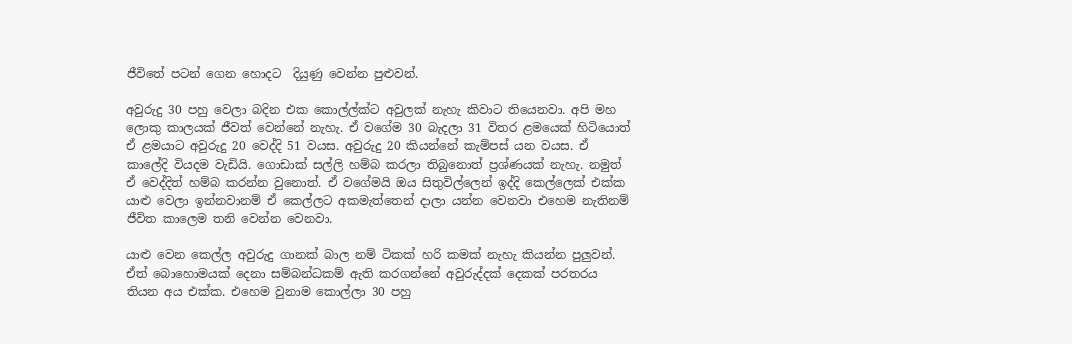ජීවිතේ පටන් ගෙන හොදට  දියුණු වෙන්න පුළුවන්.

අවුරුදු 30 පහු වෙලා බදින එක කොල්ල්ක්ට අවුලක් නැහැ කිවාට තියෙනවා. අපි මහ ලොකු කාලයක් ජීවත් වෙන්නේ නැහැ. ඒ වගේම 30 බැදලා 31 විතර ළමයෙක් හිටියොත් ඒ ළමයාට අවුරුදු 20 වෙද්දි 51 වයස. අවුරුදු 20 කියන්නේ කැම්පස් යන වයස. ඒ කාලේදි වියදම වැඩියි. ගොඩාක් සල්ලි හම්බ කරලා තිබුනොත් ප්‍රශ්ණයක් නැහැ. නමුත් ඒ වෙද්දිත් හම්බ කරන්න වුනොත්. ඒ වගේමයි ඔය සිතුවිල්ලෙන් ඉද්දි කෙල්ලෙක් එක්ක යාළු වෙලා ඉන්නවානම් ඒ කෙල්ලට අකමැත්තෙන් දාලා යන්න වෙනවා එහෙම නැතිනම් ජීවිත කාලෙම තනි වෙන්න වෙනවා.

යාළු වෙන කෙල්ල අවුරුදු ගානක් බාල නම් ටිකක් හරි කමක් නැහැ කියන්න පුලුවන්. ඒත් බොහොමයක් දෙනා සම්බන්ධකම් ඇති කරගන්නේ අවුරුද්දක් දෙකක් පරතරය තියන අය එක්ක. එහෙම වුනාම කොල්ලා 30 පහු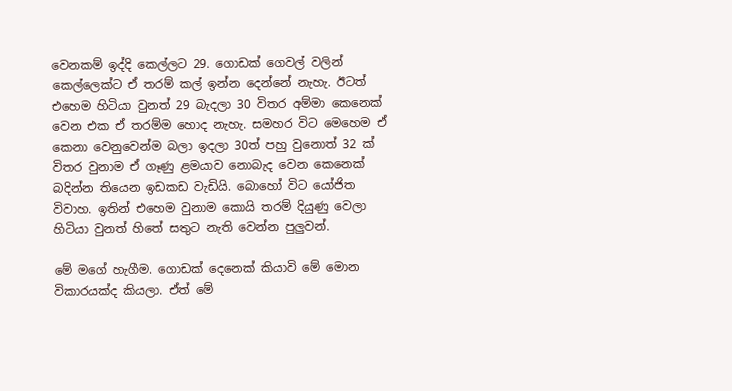වෙනකම් ඉද්දි කෙල්ලට 29. ගොඩක් ගෙවල් වලින් කෙල්ලෙක්ට ඒ තරම් කල් ඉන්න දෙන්නේ නැහැ. ඊටත් එහෙම හිටියා වුනත් 29 බැදලා 30 විතර අම්මා කෙනෙක් වෙන එක ඒ තරම්ම හොද නැහැ. සමහර විට මෙහෙම ඒ කෙනා වෙනුවෙන්ම බලා ඉදලා 30ත් පහු වුනොත් 32 ක් විතර වුනාම ඒ ගෑණු ළමයාව නොබැද වෙන කෙනෙක් බදින්න තියෙන ඉඩකඩ වැඩියි. බොහෝ විට යෝජිත විවාහ. ඉතින් එහෙම වුනාම කොයි තරම් දියුණු වෙලා හිටියා වුනත් හිතේ සතුට නැති වෙන්න පුලුවන්.

මේ මගේ හැගීම. ගොඩක් දෙනෙක් කියාවි මේ මොන විකාරයක්ද කියලා. ඒත් මේ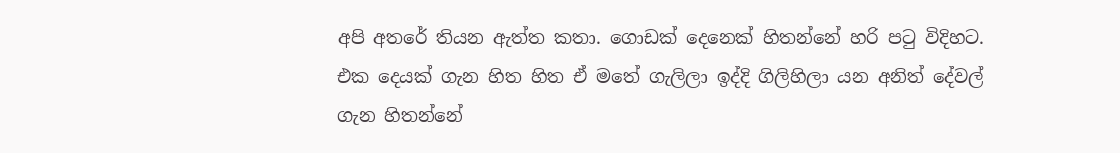අපි අතරේ තියන ඇත්ත කතා. ගොඩක් දෙනෙක් හිතන්නේ හරි පටු විදිහට. එක දෙයක් ගැන හිත හිත ඒ මතේ ගැලිලා ඉද්දි ගිලිහිලා යන අනිත් දේවල් ගැන හිතන්නේ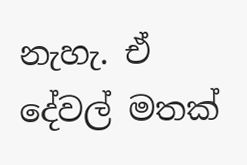නැහැ. ඒ දේවල් මතක්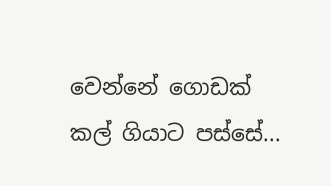වෙන්නේ ගොඩක් කල් ගියාට පස්සේ...